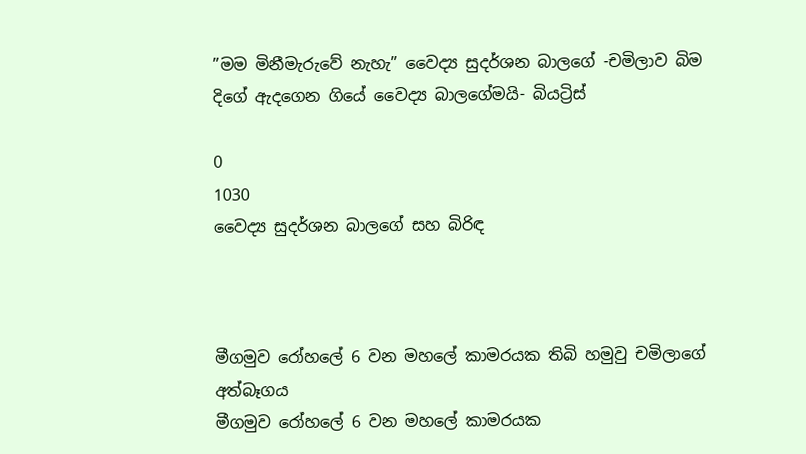”මම මිනීමැරුවේ නැහැ” වෛද්‍ය සුදර්ශන බාලගේ -චමිලාව බිම දිගේ ඇදගෙන ගියේ වෛද්‍ය බාලගේමයි- බියට්‍රිස්

0
1030
වෛද්‍ය සුදර්ශන බාලගේ සහ බිරිඳ



මීගමුව රෝහලේ 6 වන මහලේ කාමරයක තිබි හමුවු චමිලාගේ අත්බෑගය
මීගමුව රෝහලේ 6 වන මහලේ කාමරයක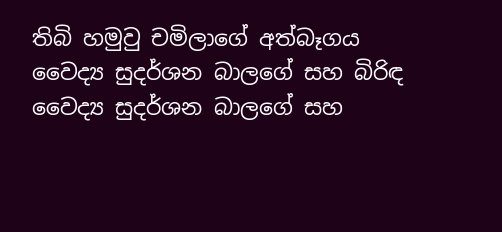තිබි හමුවු චමිලාගේ අත්බෑගය
වෛද්‍ය සුදර්ශන බාලගේ සහ බිරිඳ
වෛද්‍ය සුදර්ශන බාලගේ සහ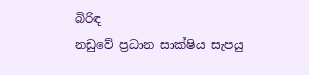බිරිඳ
නඩුවේ ප්‍රධාන සාක්ෂිය සැපයු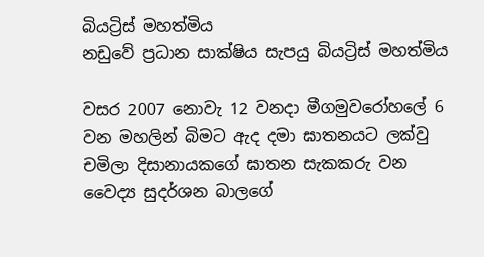බියට්‍රිස් මහත්මිය
නඩුවේ ප්‍රධාන සාක්ෂිය සැපයු බියට්‍රිස් මහත්මිය

වසර 2007 නොවැ 12 වනදා මීගමුවරෝහලේ 6 වන මහලින් බිමට ඇද දමා ඝාතනයට ලක්වු චමිලා දිසානායකගේ ඝාතන සැකකරු වන වෛද්‍ය සුදර්ශන බාලගේ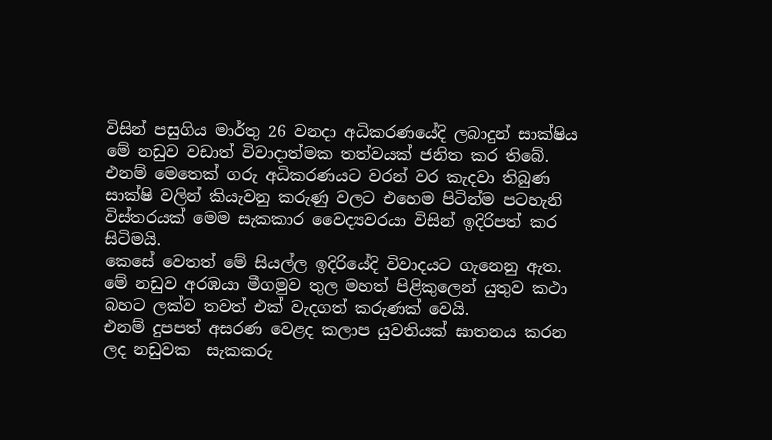විසින් පසුගිය මාර්තු 26 වනදා අධිකරණයේදි ලබාදුන් සාක්ෂිය මේ නඩුව වඩාත් විවාදාත්මක තත්වයක් ජනිත කර තිබේ.
එනම් මෙතෙක් ගරු අධිකරණයට වරන් වර කැදවා තිබුණ සාක්ෂි වලින් කියැවනු කරුණු වලට එහෙම පිටින්ම පටහැනි විස්තරයක් මෙම සැකකාර වෛද්‍යවරයා විසින් ඉදිරිපත් කර සිටිමයි.
කෙසේ වෙතත් මේ සියල්ල ඉදිරියේදි විවාදයට ගැනෙනු ඇත.
මේ නඩුව අරඹයා මීගමුව තුල මහත් පිළිකුලෙන් යුතුව කථා බහට ලක්ව තවත් එක් වැදගත් කරුණක් වෙයි.
එනම් දුපපත් අසරණ වෙළද කලාප යුවතියක් ඝාතනය කරන ලද නඩුවක  සැකකරු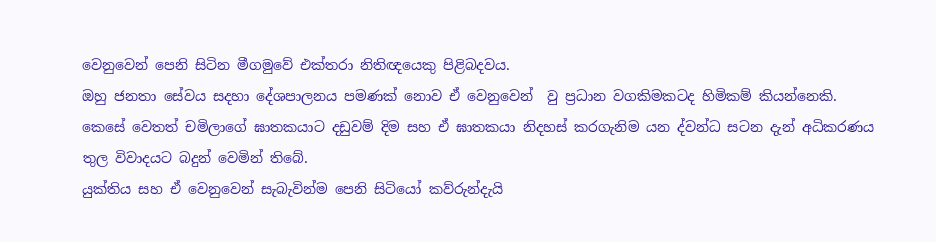වෙනුවෙන් පෙනි සිටින මීගමුවේ එක්තරා නිතිඥයෙකු පිළිබදවය.
ඔහු ජනතා සේවය සදහා දේශපාලනය පමණක් නොව ඒ වෙනුවෙන්  වු ප්‍රධාන වගකිමකටද හිමිකම් කියන්නෙකි.
කෙසේ වෙතත් චමිලාගේ ඝාතකයාට දඩුවම් දිම සහ ඒ ඝාතකයා නිදහස් කරගැනිම යන ද්වන්ධ සටන දැන් අධිකරණය තුල විවාදයට බදුන් වෙමින් තිබේ.
යුක්තිය සහ ඒ වෙනුවෙන් සැබැවින්ම පෙනි සිටියෝ කව්රුන්දැයි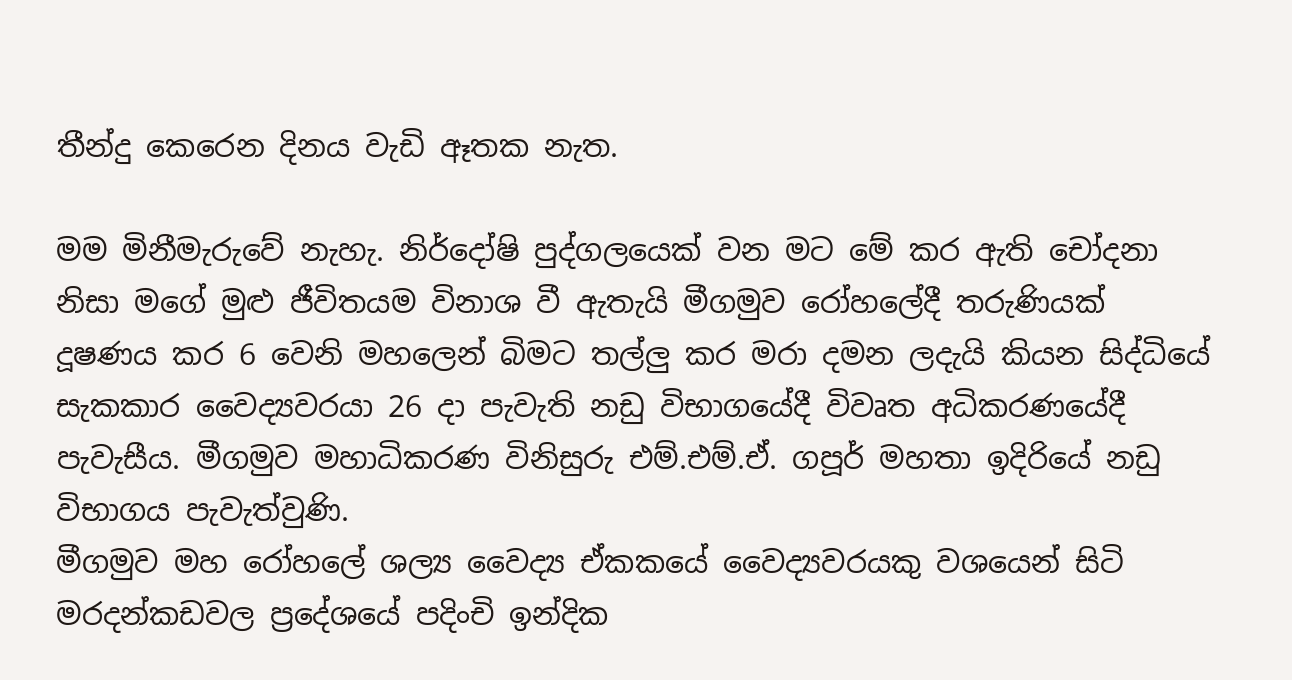තීන්දු කෙරෙන දිනය වැඩි ඈතක නැත.

මම මිනීමැරුවේ නැහැ. නිර්දෝෂි පුද්ගලයෙක් වන මට මේ කර ඇති චෝදනා නිසා මගේ මුළු ජීවිතයම විනාශ වී ඇතැයි මීගමුව රෝහ‍ලේදී තරුණියක් දූෂණය කර 6 වෙනි මහලෙන් බිමට තල්ලු කර මරා දමන ලදැයි කියන සිද්ධියේ සැකකාර වෛද්‍යවරයා 26 දා පැවැති නඩු විභාගයේදී විවෘත අධිකරණයේදී පැවැසීය. මීගමුව මහාධිකරණ විනිසුරු එම්.එම්.ඒ. ගපූර් මහතා ඉදිරියේ නඩු විභාගය පැවැත්වුණි.
මීගමුව මහ රෝහ‍ලේ ශල්‍ය වෛද්‍ය ඒකකයේ වෛද්‍යවරයකු වශයෙන් සිටි මරදන්කඩවල ප්‍රදේශයේ පදිංචි ඉන්දික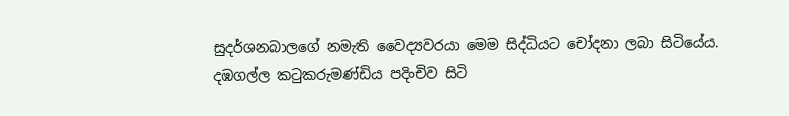සුදර්ශනබාලගේ නමැති වෛද්‍යවරයා මෙම සිද්ධියට චෝදනා ලබා සිටියේය.
දඹගල්ල කටුකරුමණ්ඩිය පදිංචිව සිටි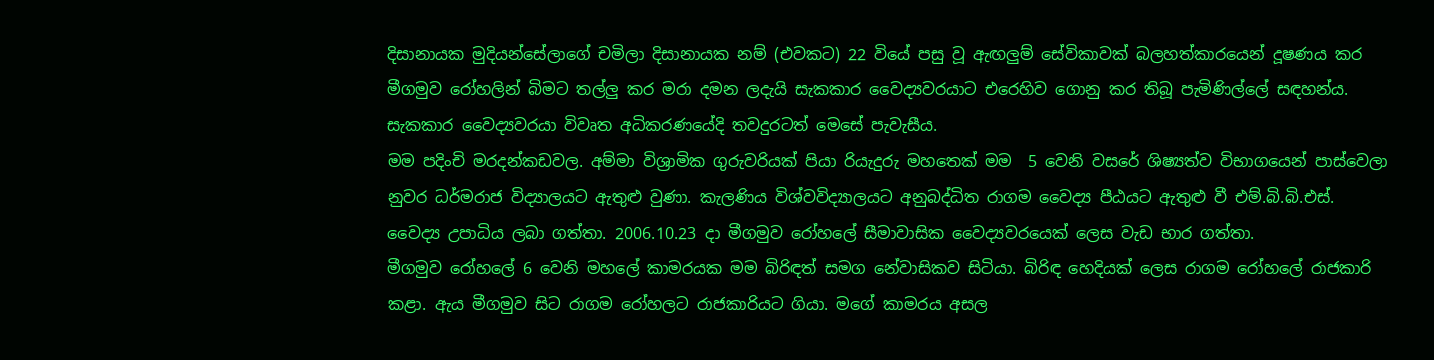දිසානායක මුදියන්සේලාගේ චමිලා දිසානායක නම් (එවකට) 22 වියේ පසු වූ ඇඟලුම් සේවිකාවක් බලහත්කාරයෙන් දූෂණය කර මීගමුව රෝහලින් බිමට තල්ලු කර මරා දමන ලදැයි සැකකාර වෛද්‍යවරයාට එරෙහිව ගොනු කර තිබූ පැමිණිල්‍ලේ සඳහන්ය.
සැකකාර වෛද්‍යවරයා විවෘත අධිකරණයේදි තවදුරටත් මෙසේ පැවැසීය.
මම පදිංචි මරදන්කඩවල. අම්මා විශ්‍රාමික ගුරුවරියක් පියා රියැදුරු මහතෙක් මම  5 වෙනි වසරේ ශිෂ්‍යත්ව විභාගයෙන් පාස්වෙලා නුවර ධර්මරාජ විද්‍යාලයට ඇතුළු වුණා. කැලණිය විශ්වවිද්‍යාලයට අනුබද්ධිත රාගම වෛද්‍ය පීඨයට ඇතුළු වී එම්.බි.බි.එස්. වෛද්‍ය උපාධිය ලබා ගත්තා. 2006.10.23 දා මීගමුව රෝහ‍ලේ සීමාවාසික වෛද්‍යවරයෙක් ලෙස වැඩ භාර ගත්තා.
මීගමුව රෝහ‍ලේ 6 වෙනි මහ‍ලේ කාමරයක මම බිරිඳත් සමග නේවාසිකව සිටියා. බිරිඳ හෙදියක් ලෙස රාගම රෝහ‍ලේ රාජකාරි කළා. ඇය මීගමුව සිට රාගම රෝහලට රාජකාරියට ගියා. මගේ කාමරය අසල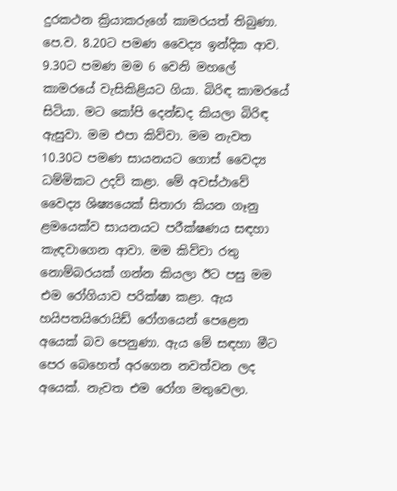දුරකථන ක්‍රියාකරුගේ කාමරයත් තිබුණා.
පෙ.ව. 8.20ට පමණ වෛද්‍ය ඉන්දික ආව. 9.30ට පමණ මම 6 වෙනි මහ‍ලේ කාමරයේ වැසිකිළියට ගියා. බිරිඳ කාමරයේ සිටියා. මට කෝපි දෙන්ඩද කියලා බිරිඳ ඇසුවා. මම එපා කිව්වා. මම නැවත 10.30ට පමණ සායනයට ගොස් වෛද්‍ය ධම්මිකට උදව් කළා. මේ අවස්ථාවේ වෛද්‍ය ශිෂ්‍යයෙක් සිතාරා කියන ගෑනු ළමයෙක්ව සායනයට පරීක්ෂණය සඳහා කැඳවාගෙන ආවා. මම කිව්වා රතු නොම්බරයක් ගන්න කියලා ඊට පසු මම එම රෝගියාව පරික්ෂා කළා. ඇය හයිපතයිරොයිඩ් රෝගයෙන් පෙළෙන අයෙක් බව පෙනුණා. ඇය මේ සඳහා මීට පෙර බෙහෙත් අරගෙන නවත්වන ලද අයෙක්. නැවත එම රෝග මතුවෙලා.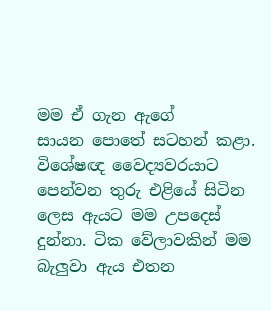මම ඒ ගැන ඇගේ සායන ‍පොතේ සටහන් කළා. විශේෂඥ වෛද්‍යවරයාට පෙන්වන තුරු එළියේ සිටින ලෙස ඇයට මම උපදෙස් දුන්නා. ටික වේලාවකින් මම බැලුවා ඇය එතන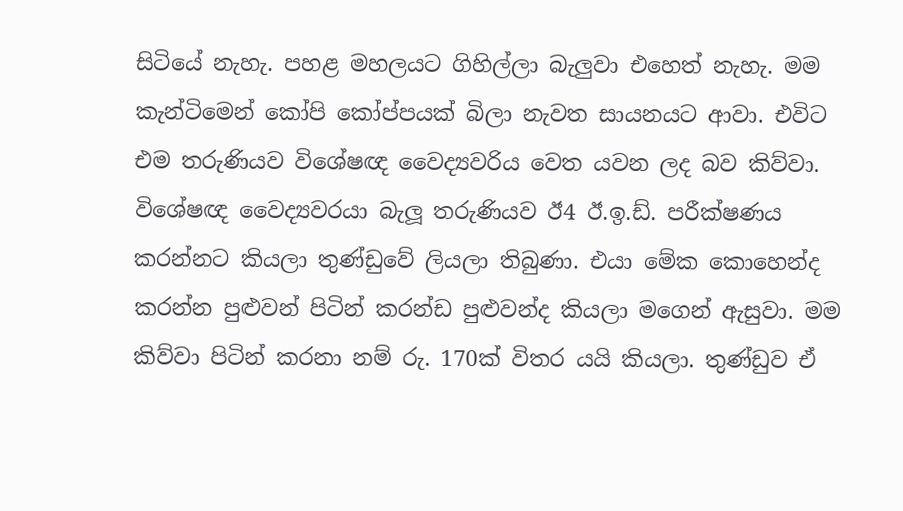සිටියේ නැහැ. පහළ මහලයට ගිහිල්ලා බැලුවා එහෙත් නැහැ. මම කැන්ටිමෙන් කෝපි කෝප්පයක් බිලා නැවත සායනයට ආවා. එවිට එම තරුණියව විශේෂඥ වෛද්‍යවරිය වෙත යවන ලද බව කිව්වා.
විශේෂඥ වෛද්‍යවරයා බැලූ තරුණියව ඊ4 ඊ.ඉ.ඩ්. පරීක්ෂණය කරන්නට කියලා තුණ්ඩුවේ ලියලා තිබුණා. එයා මේක කොහෙන්ද කරන්න පුළුවන් පිටින් කරන්ඩ පුළුවන්ද කියලා මගෙන් ඇසුවා. මම කිව්වා පිටින් කරනා නම් රු. 170ක් විතර යයි කියලා. තුණ්ඩුව ඒ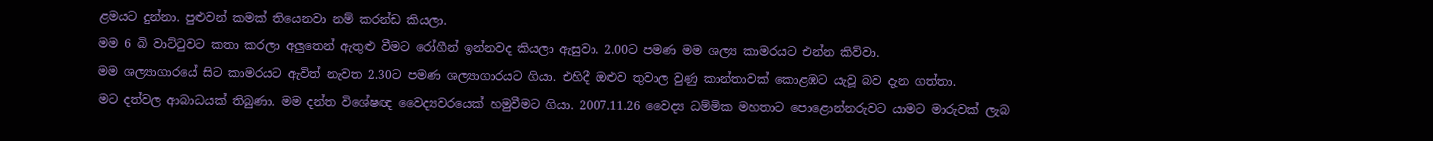ළමයට දුන්නා. පුළුවන් කමක් තියෙනවා නම් කරන්ඩ කියලා.
මම 6 බි වාට්ටුවට කතා කරලා අලුතෙන් ඇතුළු වීමට රෝගීන් ඉන්නවද කියලා ඇසුවා. 2.00ට පමණ මම ශල්‍ය කාමරයට එන්න කිව්වා.
මම ශල්‍යාගාරයේ සිට කාමරයට ඇවිත් නැවත 2.30ට පමණ ශල්‍යාගාරයට ගියා. එහිදී ඔළුව තුවාල වුණු කාන්තාවක් කොළඹට යැවූ බව දැන ගත්තා.
මට දත්වල ආබාධයක් තිබුණා. මම දන්ත විශේෂඥ වෛද්‍යවරයෙක් හමුවීමට ගියා. 2007.11.26 වෛද්‍ය ධම්මික මහතාට ‍පොළොන්නරුවට යාමට මාරුවක් ලැබ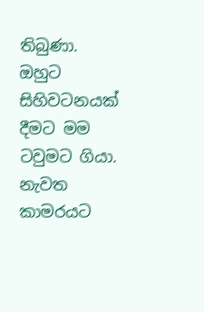තිබුණා. ඔහුට සිහිවටනයක් දීමට මම ටවුමට ගියා. නැවත කාමරයට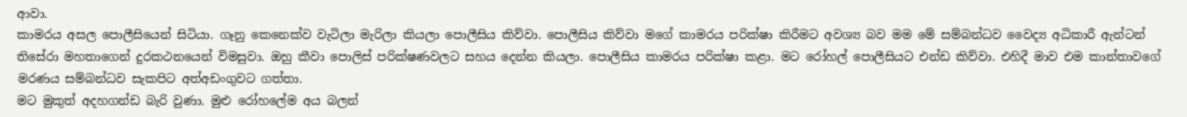ආවා.
කාමරය අසල ‍පොලීසියෙන් සිටියා. ගෑනු කෙනෙක්ව වැටිලා මැරිලා කියලා ‍පොලීසිය කිව්වා. පොලීසිය කිව්වා මගේ කාමරය පරික්ෂා කිරීමට අවශ්‍ය බව මම මේ සම්බන්ධව වෛද්‍ය අධිකාරී ඇන්ටන් තිසේරා මහතාගෙන් දුරකථනයෙන් විමසුවා. ඔහු කීවා ‍පොලිස් පරික්ෂණවලට සහය දෙන්න කියලා. පොලීසිය කාමරය පරික්ෂා කළා. මට රෝහල් ‍පොලීසියට එන්ඩ කිව්වා. එහිදී මාව එම කාන්තාවගේ මරණය සම්බන්ධව සැකපිට අත්අඩංගුවට ගත්තා.
මට මුකුත් අදහගන්ඩ බැරි වුණා. මුළු රෝහ‍ලේම අය බලන්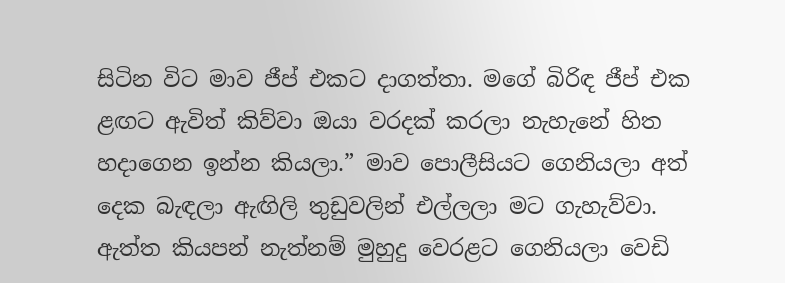සිටින විට මාව ජීප් එකට දාගත්තා. මගේ බිරිඳ ජීප් එක ළඟට ඇවිත් කිව්වා ඔයා වරදක් කරලා නැහැනේ හිත හදාගෙන ඉන්න කියලා.” මාව ‍පොලීසියට ගෙනියලා අත් දෙක බැඳලා ඇඟිලි තුඩුවලින් එල්ලලා මට ගැහැව්වා. ඇත්ත කියපන් නැත්නම් මුහුදු වෙරළට ගෙනියලා වෙඩි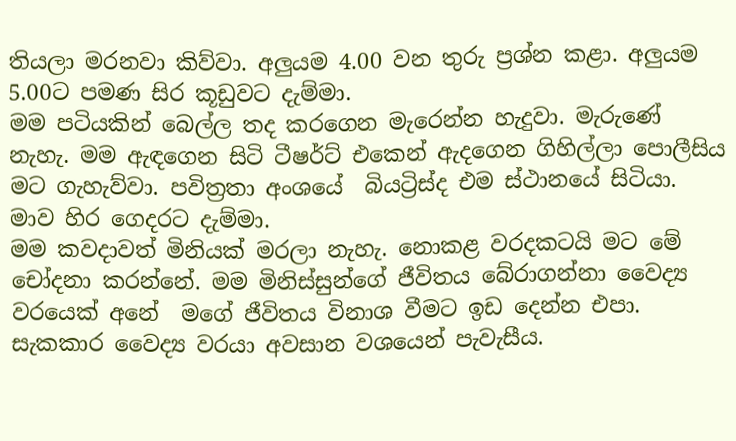තියලා මරනවා කිව්වා. අලුයම 4.00 වන තුරු ප්‍රශ්න කළා. අලුයම 5.00ට පමණ සිර කූඩුවට දැම්මා.
මම පටියකින් බෙල්ල තද කරගෙන මැරෙන්න හැදුවා. මැරුණේ නැහැ. මම ඇඳගෙන සිටි ටීෂර්ට් එකෙන් ඇදගෙන ගිහිල්ලා ‍පොලීසිය මට ගැහැව්වා. පවිත්‍රතා අංශයේ  බියට්‍රිස්ද එම ස්ථානයේ සිටියා. මාව හිර ගෙදරට දැම්මා.
මම කවදාවත් මිනියක් මරලා නැහැ. නොකළ වරදකටයි මට මේ චෝදනා කරන්නේ. මම මිනිස්සුන්ගේ ජීවිතය බේරාගන්නා වෛද්‍ය වරයෙක් අනේ  මගේ ජීවිතය විනාශ වීමට ඉඩ දෙන්න එපා. සැකකාර වෛද්‍ය වරයා අවසාන වශයෙන් පැවැසීය.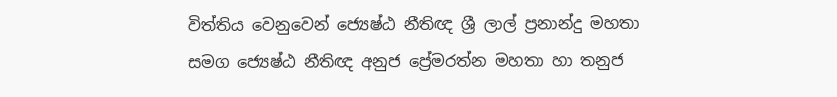විත්තිය වෙනුවෙන් ‍‍‍ජ්‍යෙෂ්ඨ නීතිඥ ශ්‍රී ලාල් ප්‍රනාන්දු මහතා සමග ‍‍‍ජ්‍යෙෂ්ඨ නීතිඥ අනුජ ප්‍රේමරත්න මහතා හා තනුජ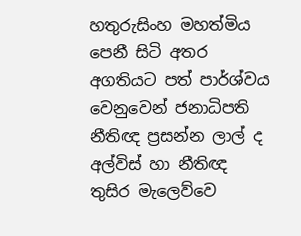හතුරුසිංහ මහත්මිය පෙනී සිටි අතර අගතියට පත් පාර්ශ්වය වෙනුවෙන් ජනාධිපති නීතිඥ ප්‍රසන්න ලාල් ද අල්විස් හා නීතිඥ තුසිර මැලෙව්වෙ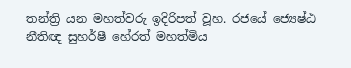තන්ත්‍රි යන මහත්වරු ඉදිරිපත් වූහ. රජයේ ‍‍‍ජ්‍යෙෂ්ඨ නීතිඥ සුහර්ෂී හේරත් මහත්මිය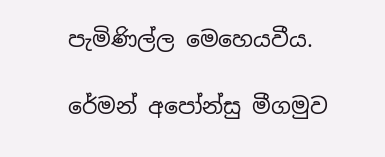පැමිණිල්ල මෙහෙයවීය.

රේමන් අ‍පෝන්සු මීගමුව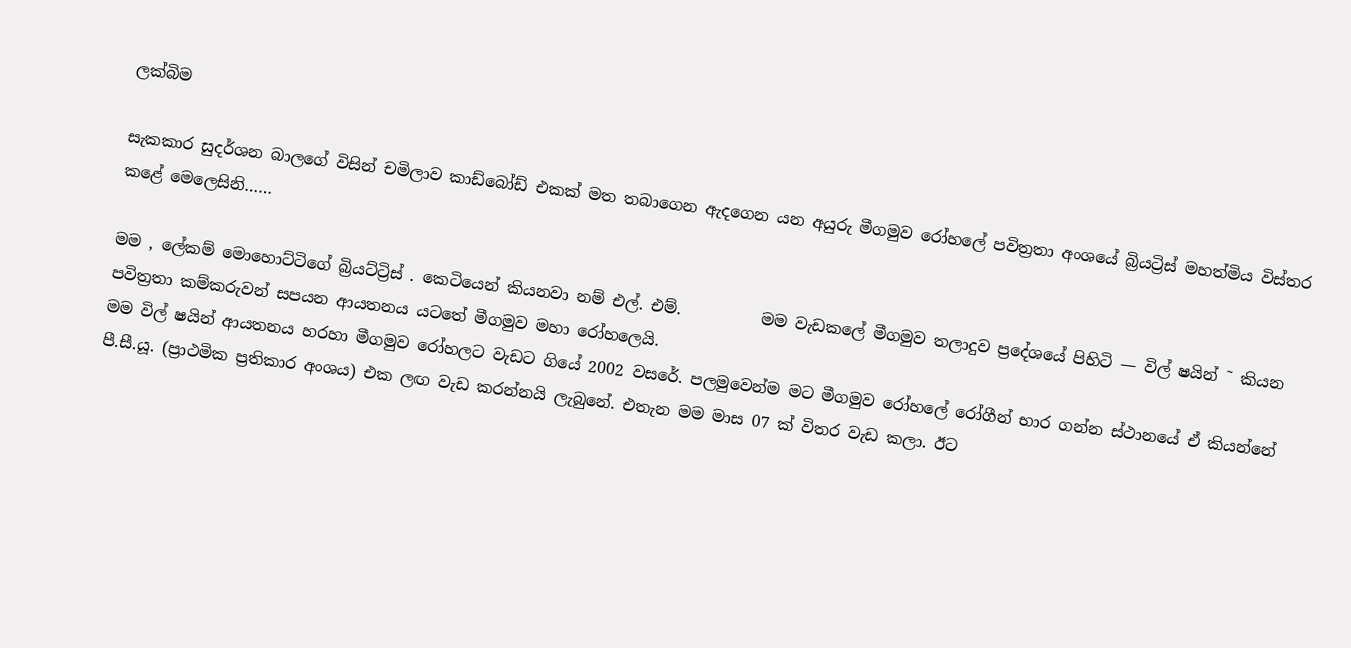ලක්බිම

සැකකාර සුදර්ශන බාලගේ විසින් චමිලාව කාඩ්බෝඩ් එකක් මත තබාගෙන ඇදගෙන යන අයුරු මීගමුව රෝහලේ පවිත්‍රතා අංශයේ බ්‍රියට්‍රිස් මහත්මිය විස්තර කළේ මෙලෙසිනි……

මම , ලේකම් මොහොට්ටිගේ බ්‍රියට්ට්‍රිස් . කෙටියෙන් කියනවා නම් එල්. එම්.          මම වැඩකලේ මීගමුව තලාදුව ප්‍රදේශයේ පිහිටි — විල් ෂයින් ˜ කියන පවිත්‍රතා කම්කරුවන් සපයන ආයතනය යටතේ මීගමුව මහා රෝහලෙයි.
මම විල් ෂයින් ආයතනය හරහා මීගමුව රෝහලට වැඩට ගියේ 2002 වසරේ. පලමුවෙන්ම මට මීගමුව රෝහලේ රෝගීන් භාර ගන්න ස්ථානයේ ඒ කියන්නේ පී.සී.යූ. (ප්‍රාථමික ප්‍රතිකාර අංශය) එක ලඟ වැඩ කරන්නයි ලැබුනේ. එතැන මම මාස 07 ක් විතර වැඩ කලා. ඊට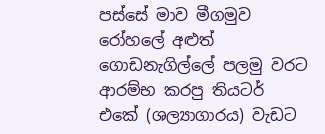පස්සේ මාව මීගමුව රෝහලේ අළුත් ගොඩනැගිල්ලේ පලමු වරට ආරම්භ කරපු තියටර් එකේ (ශල්‍යාගාරය) වැඩට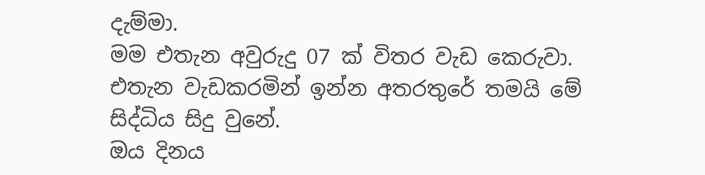දැම්මා.
මම එතැන අවුරුදු 07 ක් විතර වැඩ කෙරුවා. එතැන වැඩකරමින් ඉන්න අතරතුරේ තමයි මේ සිද්ධිය සිදු වුනේ.
ඔය දිනය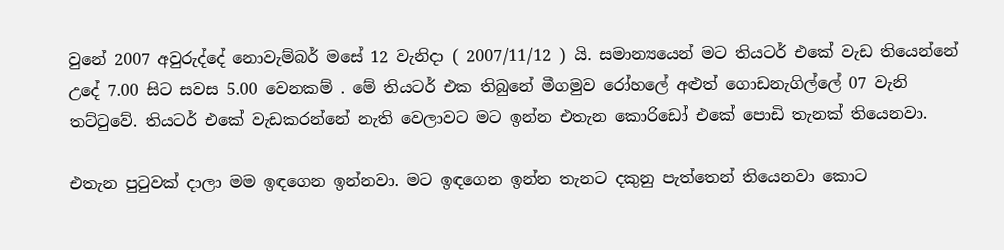වුනේ 2007 අවුරුද්දේ නොවැම්බර් මසේ 12 වැනිදා ( 2007/11/12 ) යි. සමාන්‍යයෙන් මට තියටර් එකේ වැඩ තියෙන්නේ උදේ 7.00 සිට සවස 5.00 වෙනකම් . මේ තියටර් එක තිබුනේ මීගමුව රෝහලේ අළුත් ගොඩනැගිල්ලේ 07 වැනි තට්ටුවේ. තියටර් එකේ වැඩකරන්නේ නැති වෙලාවට මට ඉන්න එතැන කොරිඩෝ එකේ පොඩි තැනක් තියෙනවා.

එතැන පුටුවක් දාලා මම ඉඳගෙන ඉන්නවා. මට ඉඳගෙන ඉන්න තැනට දකුනු පැත්තෙන් තියෙනවා කොට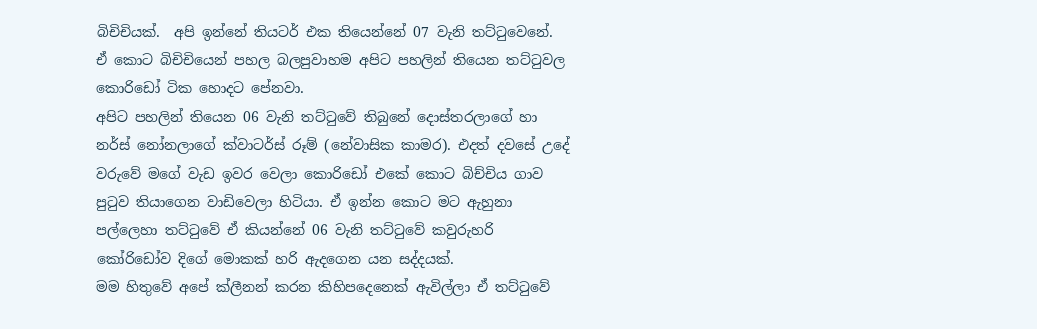බිචිචියක්.  අපි ඉන්නේ තියටර් එක තියෙන්නේ 07 වැනි තට්ටුවෙනේ.  ඒ කොට බිචිචියෙන් පහල බලපුවාහම අපිට පහලින් තියෙන තට්ටුවල කොරිඩෝ ටික හොදට පේනවා.
අපිට පහලින් තියෙන 06 වැනි තට්ටුවේ තිබුනේ දොස්තරලාගේ හා නර්ස් නෝනලාගේ ක්වාටර්ස් රූම් (නේවාසික කාමර). එදත් දවසේ උදේ වරුවේ මගේ වැඩ ඉවර වෙලා කොරිඩෝ එකේ කොට බිච්චිය ගාව පුටුව තියාගෙන වාඩිවෙලා හිටියා. ඒ ඉන්න කොට මට ඇහුනා පල්ලෙහා තට්ටුවේ ඒ කියන්නේ 06 වැනි තට්ටුවේ කවුරුහරි කෝරිඩෝව දිගේ මොකක් හරි ඇදගෙන යන සද්දයක්.
මම හිතුවේ අපේ ක්ලීනන් කරන කිහිපදෙනෙක් ඇවිල්ලා ඒ තට්ටුවේ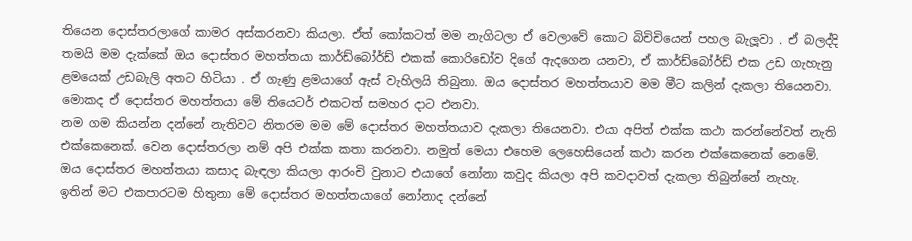තියෙන දොස්තරලාගේ කාමර අස්කරනවා කියලා. ඒත් කෝකටත් මම නැගිටලා ඒ වෙලාවේ කොට බිචිචියෙන් පහල බැලූවා . ඒ බලද්දි තමයි මම දැක්කේ ඔය දොස්තර මහත්තයා කාර්ඩ්බෝර්ඩ් එකක් කොරිඩෝව දිගේ ඇදගෙන යනවා, ඒ කාර්ඩ්බෝර්ඩ් එක උඩ ගැහැනු ළමයෙක් උඩබැලි අතට හිටියා . ඒ ගැණු ළමයාගේ ඇස් වැහිලයි තිබුනා. ඔය දොස්තර මහත්තයාව මම මීට කලින් දැකලා තියෙනවා. මොකද ඒ දොස්තර මහත්තයා මේ තියෙටර් එකටත් සමහර දාට එනවා.
නම ගම කියන්න දන්නේ නැතිවට නිතරම මම මේ දොස්තර මහත්තයාව දැකලා තියෙනවා. එයා අපිත් එක්ක කථා කරන්නේවත් නැති එක්කෙනෙක්. වෙන දොස්තරලා නම් අපි එක්ක කතා කරනවා. නමුත් මෙයා එහෙම ලෙහෙසියෙන් කථා කරන එක්කෙනෙක් නෙමේ.  ඔය දොස්තර මහත්තයා කසාද බැඳලා කියලා ආරංචි වුනාට එයාගේ නෝනා කවුද කියලා අපි කවදාවත් දැකලා තිබුන්නේ නැහැ.
ඉතින් මට එකපාරටම හිතුනා මේ දොස්තර මහත්තයාගේ නෝනාද දන්නේ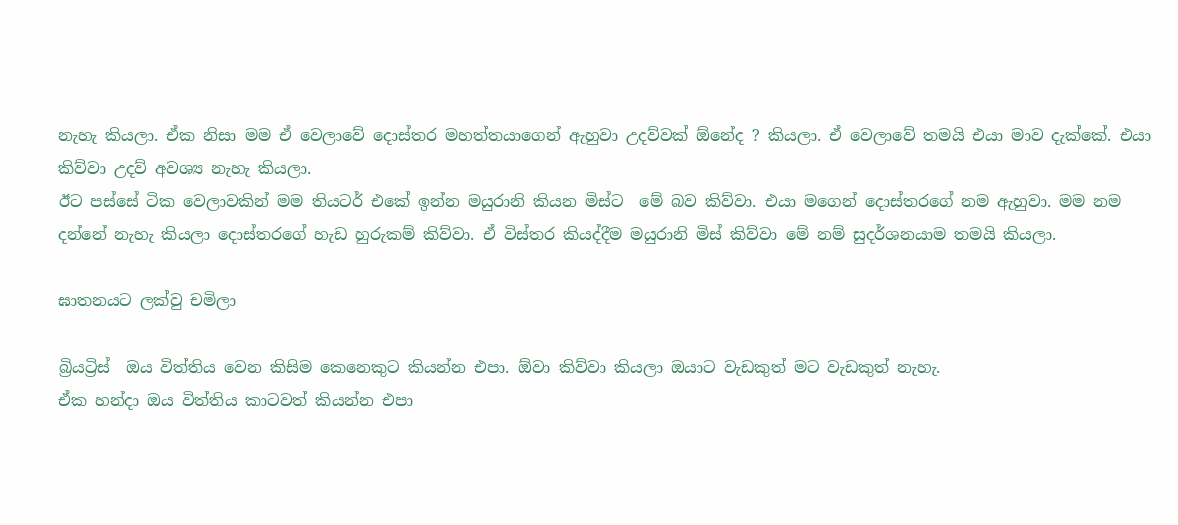නැහැ කියලා. ඒක නිසා මම ඒ වෙලාවේ දොස්තර මහත්තයාගෙන් ඇහුවා උදව්වක් ඕනේද ? කියලා. ඒ වෙලාවේ තමයි එයා මාව දැක්කේ. එයා කිව්වා උදව් අවශ්‍ය නැහැ කියලා.
ඊට පස්සේ ටික වෙලාවකින් මම තියටර් එකේ ඉන්න මයුරානි කියන මිස්ට  මේ බව කිව්වා. එයා මගෙන් දොස්තරගේ නම ඇහුවා. මම නම දන්නේ නැහැ කියලා දොස්තරගේ හැඩ හුරුකම් කිව්වා. ඒ විස්තර කියද්දීම මයුරානි මිස් කිව්වා මේ නම් සුදර්ශනයාම තමයි කියලා.

ඝාතනයට ලක්වු චමිලා

බ්‍රියට්‍රිස්  ඔය විත්තිය වෙන කිසිම කෙනෙකුට කියන්න එපා. ඕවා කිව්වා කියලා ඔයාට වැඩකුත් මට වැඩකුත් නැහැ.
ඒක හන්දා ඔය විත්තිය කාටවත් කියන්න එපා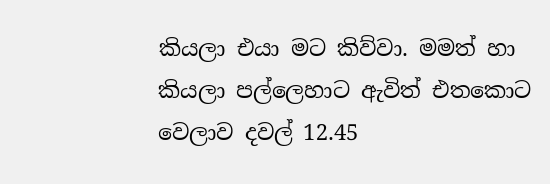කියලා එයා මට කිව්වා. මමත් හා කියලා පල්ලෙහාට ඇවිත් එතකොට වෙලාව දවල් 12.45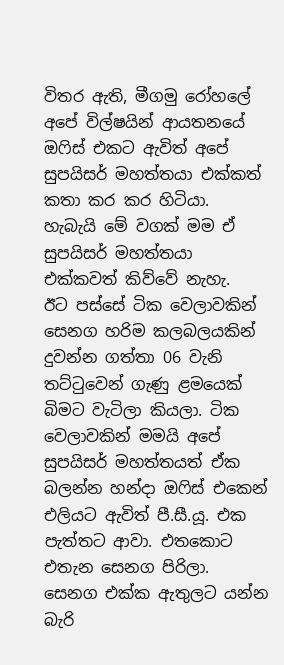විතර ඇති, මීගමු රෝහලේ අපේ විල්ෂයින් ආයතනයේ ඔෆිස් එකට ඇවිත් අපේ සුපයිසර් මහත්තයා එක්කත් කතා කර කර හිටියා. හැබැයි මේ වගක් මම ඒ සුපයිසර් මහත්තයා එක්කවත් කිව්වේ නැහැ.
ඊට පස්සේ ටික වෙලාවකින් සෙනග හරිම කලබලයකින් දුවන්න ගත්තා 06 වැනි තට්ටුවෙන් ගැණු ළමයෙක් බිමට වැටිලා කියලා. ටික වෙලාවකින් මමයි අපේ සුපයිසර් මහත්තයත් ඒක බලන්න හන්දා ඔෆිස් එකෙන් එලියට ඇවිත් පී.සී.යූ. එක පැත්තට ආවා. එතකොට එතැන සෙනග පිරිලා. සෙනග එක්ක ඇතුලට යන්න බැරි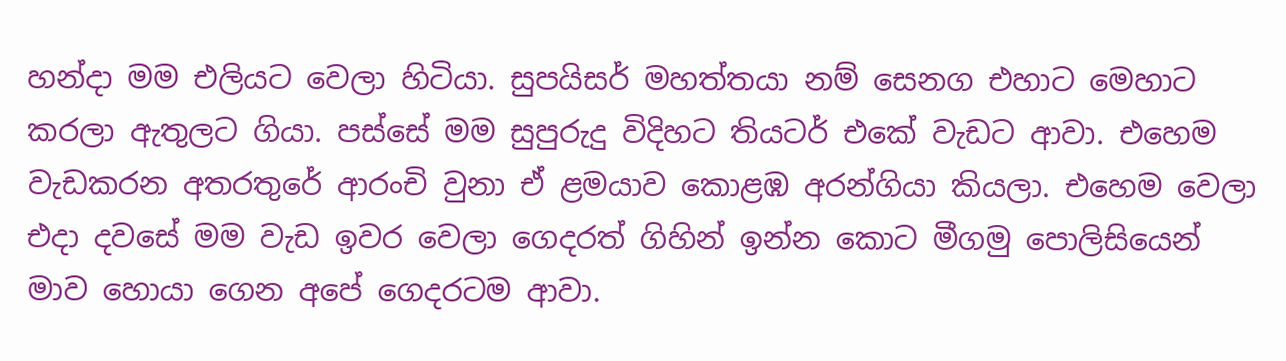හන්දා මම එලියට වෙලා හිටියා. සුපයිසර් මහත්තයා නම් සෙනග එහාට මෙහාට කරලා ඇතුලට ගියා. පස්සේ මම සුපුරුදු විදිහට තියටර් එකේ වැඩට ආවා. එහෙම වැඩකරන අතරතුරේ ආරංචි වුනා ඒ ළමයාව කොළඹ අරන්ගියා කියලා. එහෙම වෙලා එදා දවසේ මම වැඩ ඉවර වෙලා ගෙදරත් ගිහින් ඉන්න කොට මීගමු පොලිසියෙන් මාව හොයා ගෙන අපේ ගෙදරටම ආවා.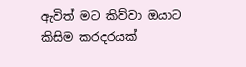ඇවිත් මට කිව්වා ඔයාට කිසිම කරදරයක්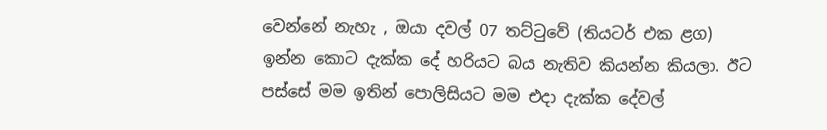වෙන්නේ නැහැ , ඔයා දවල් 07 තට්ටුවේ (තියටර් එක ළග)  ඉන්න කොට දැක්ක දේ හරියට බය නැතිව කියන්න කියලා. ඊට පස්සේ මම ඉතින් පොලිසියට මම එදා දැක්ක දේවල්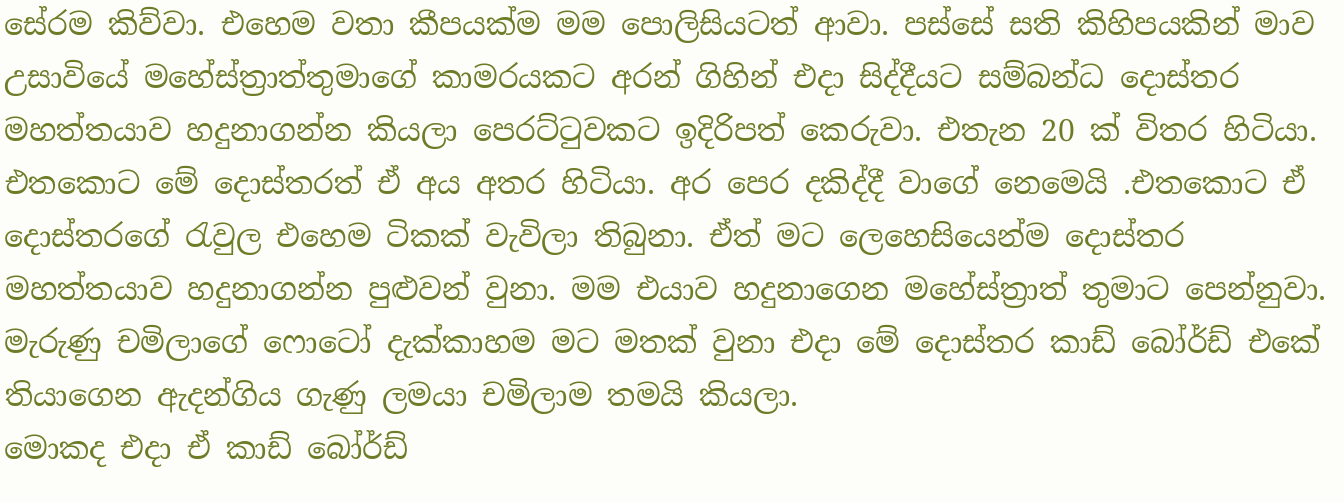සේරම කිව්වා. එහෙම වතා කීපයක්ම මම පොලිසියටත් ආවා. පස්සේ සති කිහිපයකින් මාව උසාවියේ මහේස්ත්‍රාත්තුමාගේ කාමරයකට අරන් ගිහින් එදා සිද්දීයට සම්බන්ධ දොස්තර මහත්තයාව හදුනාගන්න කියලා පෙරට්ටුවකට ඉදිරිපත් කෙරුවා. එතැන 20 ක් විතර හිටියා. එතකොට මේ දොස්තරත් ඒ අය අතර හිටියා. අර පෙර දකිද්දී වාගේ නෙමෙයි .එතකොට ඒ දොස්තරගේ රැවුල එහෙම ටිකක් වැවිලා තිබුනා. ඒත් මට ලෙහෙසියෙන්ම දොස්තර මහත්තයාව හදුනාගන්න පුළුවන් වුනා. මම එයාව හදුනාගෙන මහේස්ත්‍රාත් තුමාට පෙන්නුවා.
මැරුණු චමිලාගේ ෆොටෝ දැක්කාහම මට මතක් වුනා එදා මේ දොස්තර කාඩ් බෝර්ඩ් එකේ තියාගෙන ඇදන්ගිය ගැණු ලමයා චමිලාම තමයි කියලා.
මොකද එදා ඒ කාඩ් බෝර්ඩ්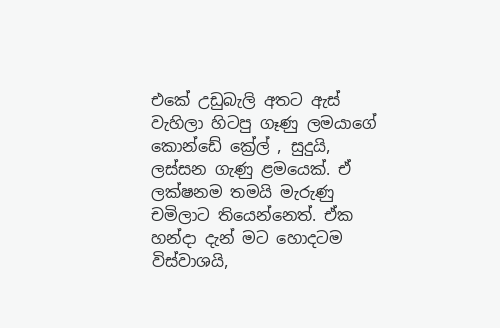එකේ උඩුබැලි අතට ඇස් වැහිලා හිටපු ගෑණු ලමයාගේ කොන්ඩේ ක්‍රේල් , සුදුයි, ලස්සන ගැණු ළමයෙක්. ඒ ලක්ෂනම තමයි මැරුණු  චමිලාට තියෙන්නෙත්. ඒක හන්දා දැන් මට හොදටම විස්වාශයි,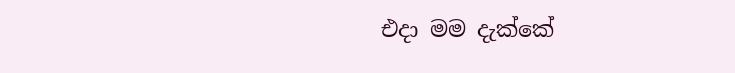එදා මම දැක්කේ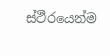ස්ථීරයෙන්ම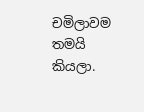චමිලාවම තමයි කියලා.